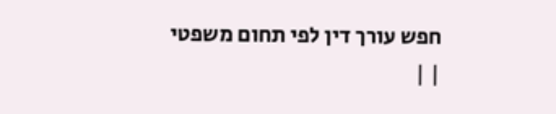חפש עורך דין לפי תחום משפטי
| |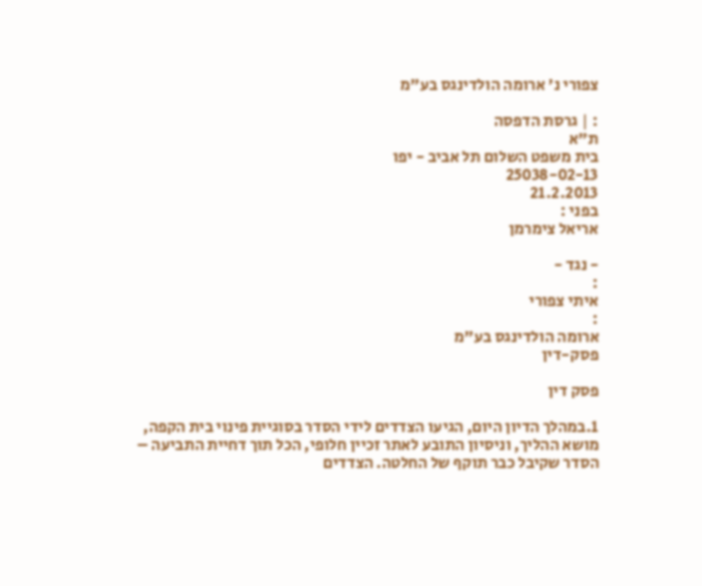צפורי נ' ארומה הולדינגס בע"מ

: | גרסת הדפסה
ת"א
בית משפט השלום תל אביב - יפו
25038-02-13
21.2.2013
בפני :
אריאל צימרמן

- נגד -
:
איתי צפורי
:
ארומה הולדינגס בע"מ
פסק-דין

פסק דין

1.במהלך הדיון היום, הגיעו הצדדים לידי הסדר בסוגיית פינוי בית הקפה, מושא ההליך, וניסיון התובע לאתר זכיין חלופי, הכל תוך דחיית התביעה – הסדר שקיבל כבר תוקף של החלטה. הצדדים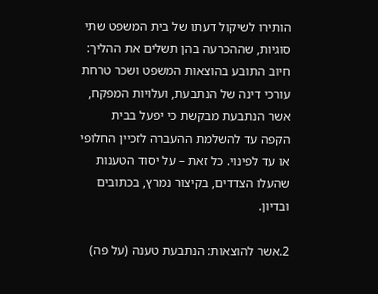הותירו לשיקול דעתו של בית המשפט שתי סוגיות, שההכרעה בהן תשלים את ההליך: חיוב התובע בהוצאות המשפט ושכר טרחת עורכי דינה של הנתבעת, ועלויות המפקח, אשר הנתבעת מבקשת כי יפעל בבית הקפה עד להשלמת ההעברה לזכיין החלופי או עד לפינוי. כל זאת – על יסוד הטענות שהעלו הצדדים, בקיצור נמרץ, בכתובים ובדיון.

2.אשר להוצאות: הנתבעת טענה (על פה)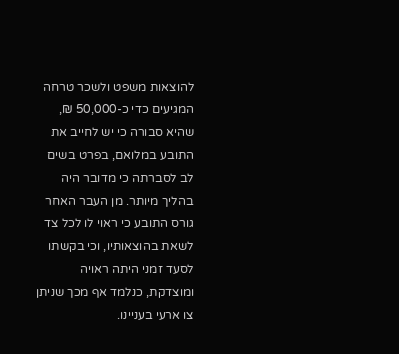להוצאות משפט ולשכר טרחה המגיעים כדי כ-50,000 ₪, שהיא סבורה כי יש לחייב את התובע במלואם, בפרט בשים לב לסברתה כי מדובר היה בהליך מיותר. מן העבר האחר גורס התובע כי ראוי לו לכל צד לשאת בהוצאותיו, וכי בקשתו לסעד זמני היתה ראויה ומוצדקת, כנלמד אף מכך שניתן צו ארעי בעניינו.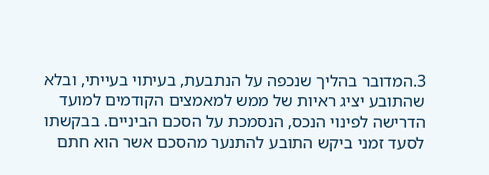3.המדובר בהליך שנכפה על הנתבעת, בעיתוי בעייתי, ובלא שהתובע יציג ראיות של ממש למאמצים הקודמים למועד הדרישה לפינוי הנכס, הנסמכת על הסכם הביניים. בבקשתו לסעד זמני ביקש התובע להתנער מהסכם אשר הוא חתם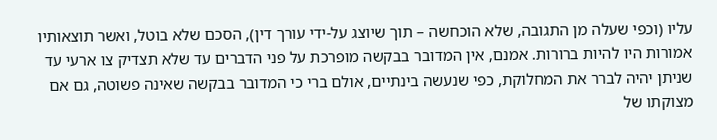עליו (וכפי שעלה מן התגובה, שלא הוכחשה – תוך שיוצג על-ידי עורך דין), הסכם שלא בוטל, ואשר תוצאותיו אמורות היו להיות ברורות. אמנם, אין המדובר בבקשה מופרכת על פני הדברים עד שלא תצדיק צו ארעי עד שניתן יהיה לברר את המחלוקת, כפי שנעשה בינתיים, אולם ברי כי המדובר בבקשה שאינה פשוטה, גם אם מצוקתו של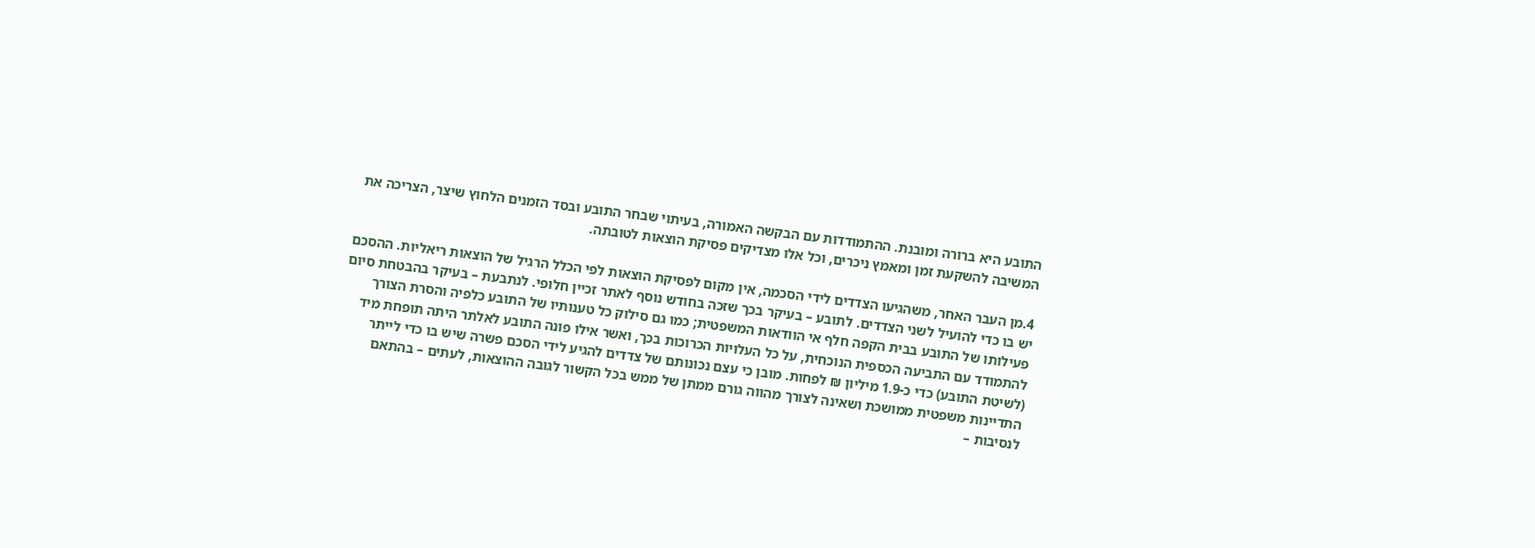התובע היא ברורה ומובנת. ההתמודדות עם הבקשה האמורה, בעיתוי שבחר התובע ובסד הזמנים הלחוץ שיצר, הצריכה את המשיבה להשקעת זמן ומאמץ ניכרים, וכל אלו מצדיקים פסיקת הוצאות לטובתה.

4.מן העבר האחר, משהגיעו הצדדים לידי הסכמה, אין מקום לפסיקת הוצאות לפי הכלל הרגיל של הוצאות ריאליות. ההסכם יש בו כדי להועיל לשני הצדדים. לתובע – בעיקר בכך שזכה בחודש נוסף לאתר זכיין חלופי. לנתבעת – בעיקר בהבטחת סיום פעילותו של התובע בבית הקפה חלף אי הוודאות המשפטית; כמו גם סילוק כל טענותיו של התובע כלפיה והסרת הצורך להתמודד עם התביעה הכספית הנוכחית, על כל העלויות הכרוכות בכך, ואשר אילו פונה התובע לאלתר היתה תופחת מיד (לשיטת התובע) כדי כ-1.9 מיליון ₪ לפחות. מובן כי עצם נכונותם של צדדים להגיע לידי הסכם פשרה שיש בו כדי לייתר התדיינות משפטית ממושכת ושאינה לצורך מהווה גורם ממתן של ממש בכל הקשור לגובה ההוצאות, לעתים – בהתאם לנסיבות –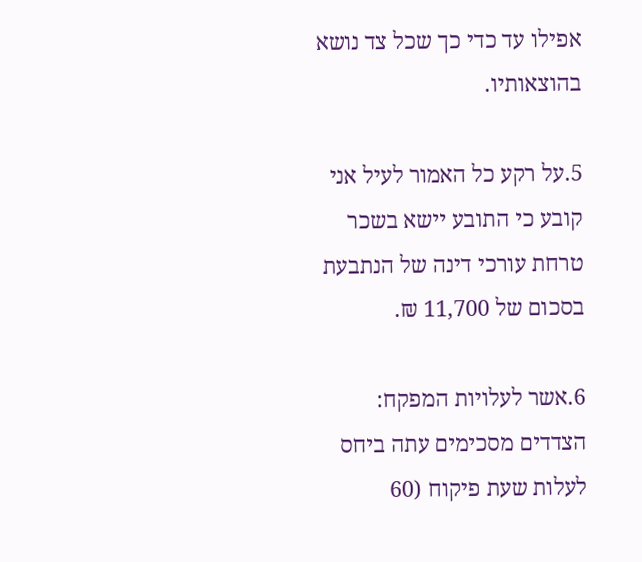אפילו עד כדי כך שכל צד נושא בהוצאותיו.

5.על רקע כל האמור לעיל אני קובע כי התובע יישא בשכר טרחת עורכי דינה של הנתבעת בסכום של 11,700 ₪.

6.אשר לעלויות המפקח: הצדדים מסכימים עתה ביחס לעלות שעת פיקוח (60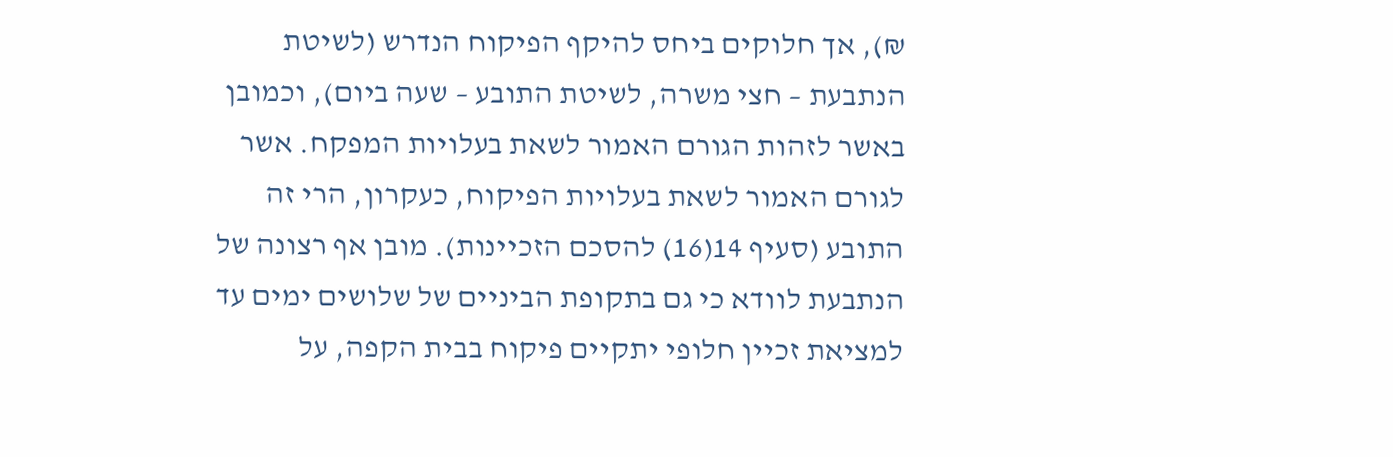₪), אך חלוקים ביחס להיקף הפיקוח הנדרש (לשיטת הנתבעת – חצי משרה, לשיטת התובע – שעה ביום), וכמובן באשר לזהות הגורם האמור לשאת בעלויות המפקח. אשר לגורם האמור לשאת בעלויות הפיקוח, כעקרון, הרי זה התובע (סעיף 14(16) להסכם הזכיינות). מובן אף רצונה של הנתבעת לוודא כי גם בתקופת הביניים של שלושים ימים עד למציאת זכיין חלופי יתקיים פיקוח בבית הקפה, על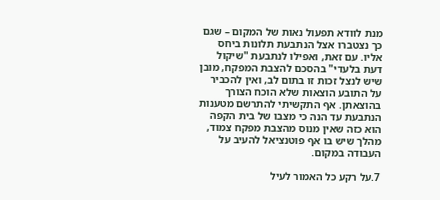מנת לוודא תפעול נאות של המקום – שגם כך נצטברו אצל הנתבעת תלונות ביחס אליו. עם זאת, ואפילו לנתבעת "שיקול דעת בלעדי" בהסכם להצבת המפקח, מובן שיש לנצל זכות זו בתום לב, ואין להכביר על התובע הוצאות שלא הוכח הצורך בהוצאתן. אף התקשיתי להתרשם מטענות הנתבעת עד הנה כי מצבו של בית הקפה הוא כזה שאין מנוס מהצבת מפקח צמוד, מהלך שיש בו אף פוטנציאל להעיב על העבודה במקום.

7.על רקע כל האמור לעיל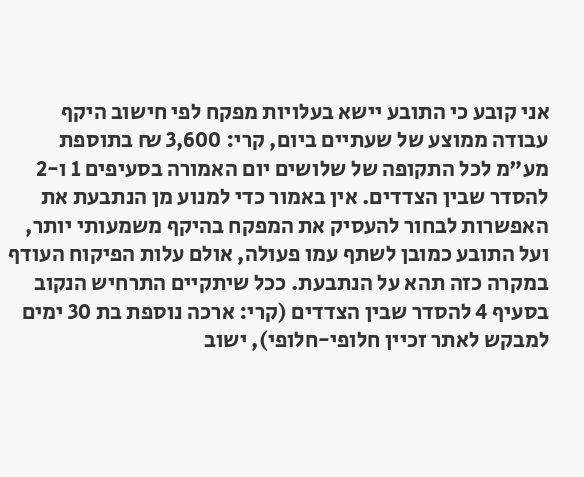אני קובע כי התובע יישא בעלויות מפקח לפי חישוב היקף עבודה ממוצע של שעתיים ביום, קרי: 3,600 ₪ בתוספת מע"מ לכל התקופה של שלושים יום האמורה בסעיפים 1 ו-2 להסדר שבין הצדדים. אין באמור כדי למנוע מן הנתבעת את האפשרות לבחור להעסיק את המפקח בהיקף משמעותי יותר, ועל התובע כמובן לשתף עמו פעולה, אולם עלות הפיקוח העודף במקרה כזה תהא על הנתבעת. ככל שיתקיים התרחיש הנקוב בסעיף 4 להסדר שבין הצדדים (קרי: ארכה נוספת בת 30 ימים למבקש לאתר זכיין חלופי-חלופי), ישוב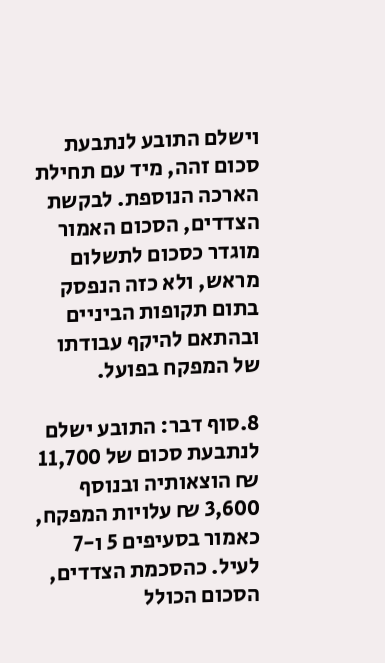וישלם התובע לנתבעת סכום זהה, מיד עם תחילת הארכה הנוספת. לבקשת הצדדים, הסכום האמור מוגדר כסכום לתשלום מראש, ולא כזה הנפסק בתום תקופות הביניים ובהתאם להיקף עבודתו של המפקח בפועל.

8.סוף דבר: התובע ישלם לנתבעת סכום של 11,700 ₪ הוצאותיה ובנוסף 3,600 ₪ עלויות המפקח, כאמור בסעיפים 5 ו-7 לעיל. כהסכמת הצדדים, הסכום הכולל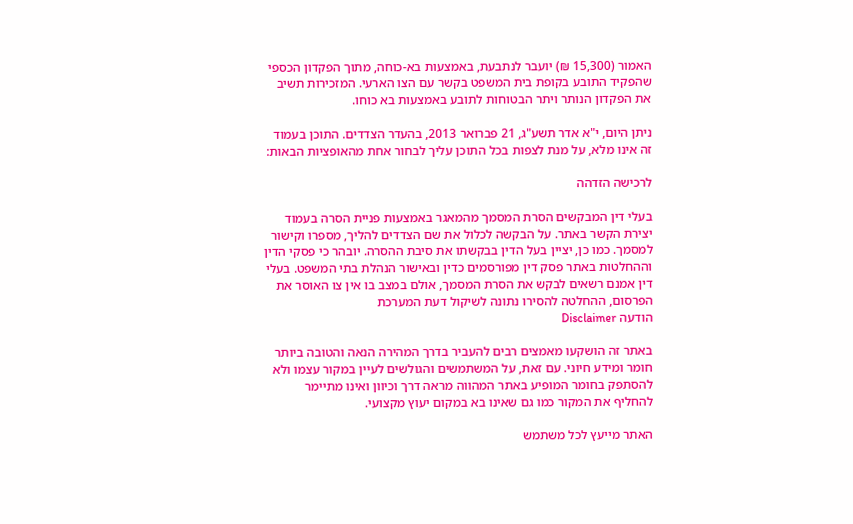האמור (15,300 ₪) יועבר לנתבעת, באמצעות בא-כוחה, מתוך הפקדון הכספי שהפקיד התובע בקופת בית המשפט בקשר עם הצו הארעי. המזכירות תשיב את הפקדון הנותר ויתר הבטוחות לתובע באמצעות בא כוחו.

ניתן היום, י"א אדר תשע"ג, 21 פברואר 2013, בהעדר הצדדים. התוכן בעמוד זה אינו מלא, על מנת לצפות בכל התוכן עליך לבחור אחת מהאופציות הבאות:

לרכישה הזדהה

בעלי דין המבקשים הסרת המסמך מהמאגר באמצעות פניית הסרה בעמוד יצירת הקשר באתר. על הבקשה לכלול את שם הצדדים להליך, מספרו וקישור למסמך. כמו כן, יציין בעל הדין בבקשתו את סיבת ההסרה. יובהר כי פסקי הדין וההחלטות באתר פסק דין מפורסמים כדין ובאישור הנהלת בתי המשפט. בעלי דין אמנם רשאים לבקש את הסרת המסמך, אולם במצב בו אין צו האוסר את הפרסום, ההחלטה להסירו נתונה לשיקול דעת המערכת
הודעה Disclaimer

באתר זה הושקעו מאמצים רבים להעביר בדרך המהירה הנאה והטובה ביותר חומר ומידע חיוני. עם זאת, על המשתמשים והגולשים לעיין במקור עצמו ולא להסתפק בחומר המופיע באתר המהווה מראה דרך וכיוון ואינו מתיימר להחליף את המקור כמו גם שאינו בא במקום יעוץ מקצועי.

האתר מייעץ לכל משתמש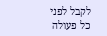לקבל לפני כל פעולה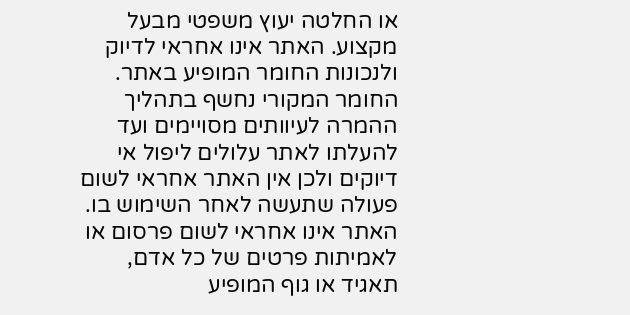או החלטה יעוץ משפטי מבעל מקצוע. האתר אינו אחראי לדיוק ולנכונות החומר המופיע באתר. החומר המקורי נחשף בתהליך ההמרה לעיוותים מסויימים ועד להעלתו לאתר עלולים ליפול אי דיוקים ולכן אין האתר אחראי לשום פעולה שתעשה לאחר השימוש בו. האתר אינו אחראי לשום פרסום או לאמיתות פרטים של כל אדם, תאגיד או גוף המופיע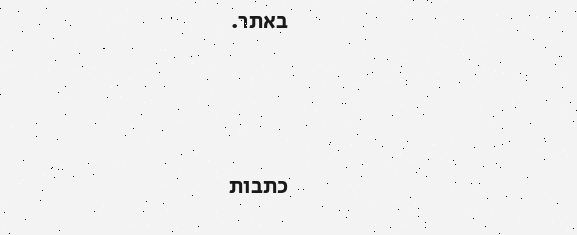באתר.




כתבות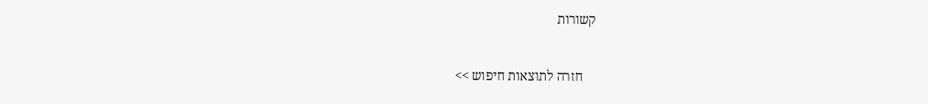קשורות

    חזרה לתוצאות חיפוש >>